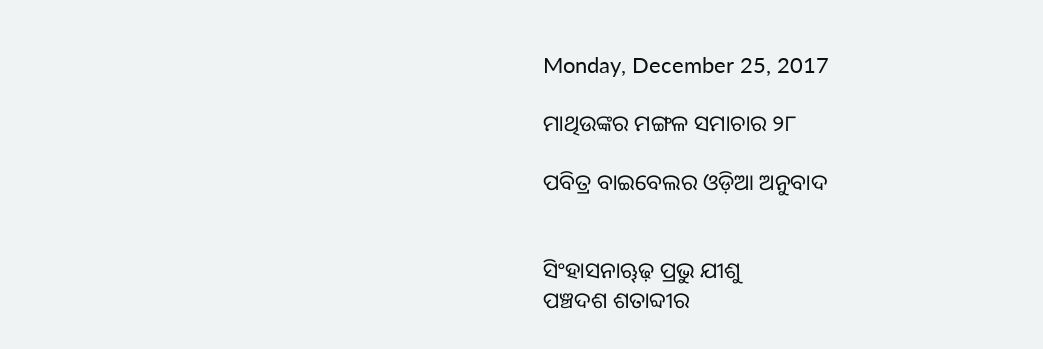Monday, December 25, 2017

ମାଥିଉଙ୍କର ମଙ୍ଗଳ ସମାଚାର ୨୮

ପବିତ୍ର ବାଇବେଲର ଓଡ଼ିଆ ଅନୁବାଦ


ସିଂହାସନାୠଢ଼ ପ୍ରଭୁ ଯୀଶୁ
ପଞ୍ଚଦଶ ଶତାବ୍ଦୀର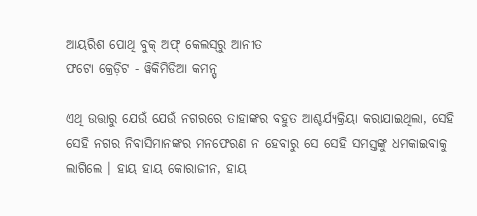ଆୟରିଶ ପୋଥି ବୁକ୍ ଅଫ୍ କେଲ‌ସ୍‌ରୁ ଆନୀତ
ଫଟୋ କ୍ରେଡ଼ିଟ - ୱିକିମିଡିଆ କମନ୍ସ୍

ଏଥି ଉତ୍ତାରୁ ଯେଉଁ ଯେଉଁ ନଗରରେ ତାହାଙ୍କର ବହୁତ ଆଶ୍ଚର୍ଯ୍ୟକ୍ରିୟା କରାଯାଇଥିଲା, ସେହି ସେହି ନଗର ନିବାସିମାନଙ୍କର ମନଫେରଣ ନ ହେବାରୁ ସେ ସେହି ସମସ୍ତଙ୍କୁ ଧମକାଇବାକୁ ଲାଗିଲେ । ହାୟ ହାୟ କୋରାଜୀନ, ହାୟ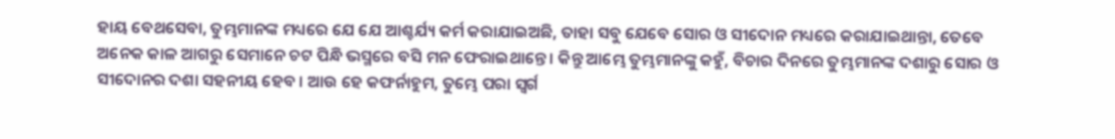ହାୟ ବେଥସେବା, ତୁମ୍ଭମାନଙ୍କ ମଧ୍ୟରେ ଯେ ଯେ ଆଶ୍ଚର୍ଯ୍ୟ କର୍ମ କରାଯାଇଅଛି, ତାହା ସବୁ ଯେବେ ସୋର ଓ ସୀଦୋନ ମଧ୍ୟରେ କରାଯାଇଥାନ୍ତା, ତେବେ ଅନେକ କାଳ ଆଗରୁ ସେମାନେ ଚଟ ପିନ୍ଧି ଭସ୍ମରେ ବସି ମନ ଫେରାଇଥାନ୍ତେ । କିନ୍ତୁ ଆମ୍ଭେ ତୁମ୍ଭମାନଙ୍କୁ କହୁଁ, ବିଚାର ଦିନରେ ତୁମ୍ଭମାନଙ୍କ ଦଶାରୁ ସୋର ଓ ସୀଦୋନର ଦଶା ସହନୀୟ ହେବ । ଆଉ ହେ କଫର୍ନାହୁମ, ତୁମ୍ଭେ ପରା ସ୍ୱର୍ଗ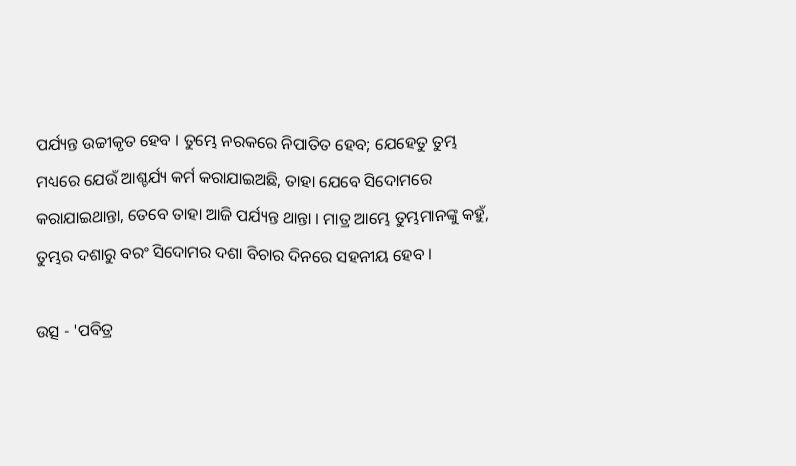ପର୍ଯ୍ୟନ୍ତ ଉଚ୍ଚୀକୃତ ହେବ । ତୁମ୍ଭେ ନରକରେ ନିପାତିତ ହେବ; ଯେହେତୁ ତୁମ୍ଭ ମଧ୍ୟରେ ଯେଉଁ ଆଶ୍ଚର୍ଯ୍ୟ କର୍ମ କରାଯାଇଅଛି, ତାହା ଯେବେ ସିଦୋମରେ କରାଯାଇଥାନ୍ତା, ତେବେ ତାହା ଆଜି ପର୍ଯ୍ୟନ୍ତ ଥାନ୍ତା । ମାତ୍ର ଆମ୍ଭେ ତୁମ୍ଭମାନଙ୍କୁ କହୁଁ, ତୁମ୍ଭର ଦଶାରୁ ବରଂ ସିଦୋମର ଦଶା ବିଚାର ଦିନରେ ସହନୀୟ ହେବ ।

ଉତ୍ସ - 'ପବିତ୍ର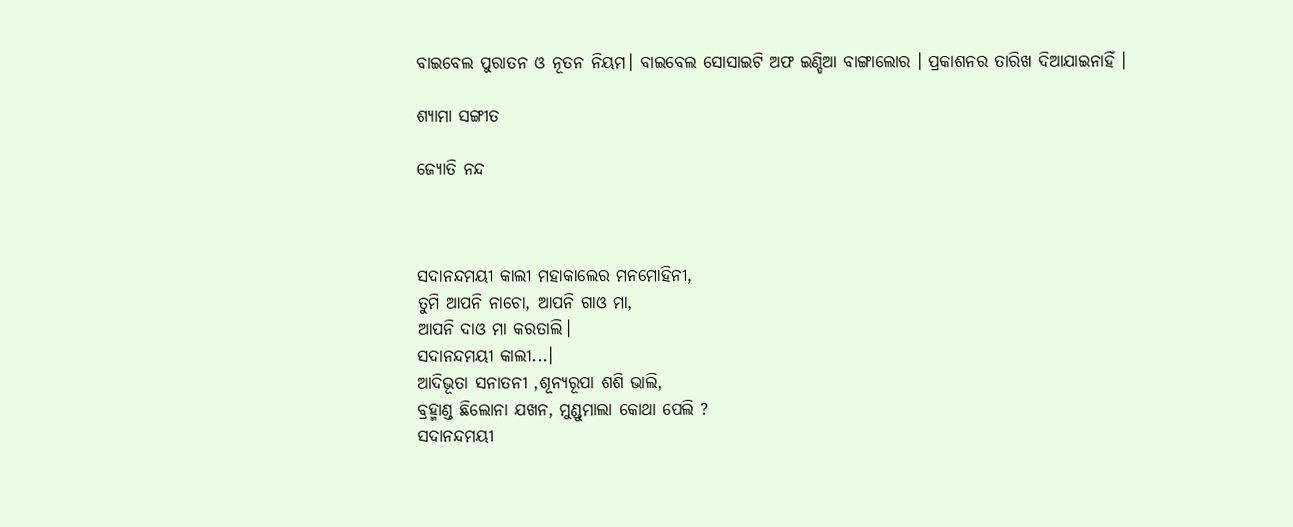ବାଇବେଲ ପୁରାତନ ଓ ନୂତନ ନିୟମ। ବାଇବେଲ ସୋସାଇଟି ଅଫ ଇଣ୍ଡିଆ ବାଙ୍ଗାଲୋର । ପ୍ରକାଶନର ତାରିଖ ଦିଆଯାଇନାହିଁ ।

ଶ୍ୟାମା ସଙ୍ଗୀତ

ଜ୍ୟୋତି ନନ୍ଦ



ସଦାନନ୍ଦମୟୀ କାଲୀ ମହାକାଲେର ମନମୋହିନୀ,
ତୁମି ଆପନି ନାଚୋ, ଆପନି ଗାଓ ମା,
ଆପନି ଦାଓ ମା କରତାଲି।
ସଦାନନ୍ଦମୟୀ କାଲୀ...।
ଆଦିଭୂତା ସନାତନୀ ,ଶୂନ୍ୟରୂପା ଶଶି ଭାଲି,
ବ୍ରହ୍ମାଣ୍ଡ ଛିଲୋନା ଯଖନ, ମୁଣ୍ଡୁମାଲା କୋଥା ପେଲି ?
ସଦାନନ୍ଦମୟୀ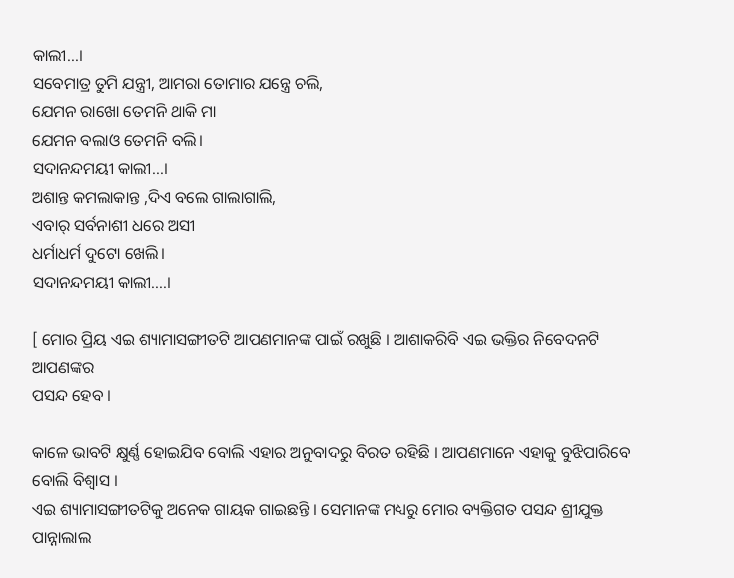କାଲୀ...।
ସବେମାତ୍ର ତୁମି ଯନ୍ତ୍ରୀ, ଆମରା ତୋମାର ଯନ୍ତ୍ରେ ଚଲି,
ଯେମନ ରାଖୋ ତେମନି ଥାକି ମା
ଯେମନ ବଲାଓ ତେମନି ବଲି।
ସଦାନନ୍ଦମୟୀ କାଲୀ...।
ଅଶାନ୍ତ କମଲାକାନ୍ତ ,ଦିଏ ବଲେ ଗାଲାଗାଲି,
ଏବାର୍ ସର୍ବନାଶୀ ଧରେ ଅସୀ
ଧର୍ମାଧର୍ମ ଦୁଟୋ ଖେଲି।
ସଦାନନ୍ଦମୟୀ କାଲୀ....।

[ ମୋର ପ୍ରିୟ ଏଇ ଶ୍ୟାମାସଙ୍ଗୀତଟି ଆପଣମାନଙ୍କ ପାଇଁ ରଖୁଛି । ଆଶାକରିବି ଏଇ ଭକ୍ତିର ନିବେଦନଟି ଆପଣଙ୍କର
ପସନ୍ଦ ହେବ ।

କାଳେ ଭାବଟି କ୍ଷୁର୍ଣ୍ଣ ହୋଇଯିବ ବୋଲି ଏହାର ଅନୁବାଦରୁ ବିରତ ରହିଛି । ଆପଣମାନେ ଏହାକୁ ବୁଝିପାରିବେ ବୋଲି ବିଶ୍ୱାସ ।
ଏଇ ଶ୍ୟାମାସଙ୍ଗୀତଟିକୁ ଅନେକ ଗାୟକ ଗାଇଛନ୍ତି । ସେମାନଙ୍କ ମଧ୍ୟରୁ ମୋର ବ୍ୟକ୍ତିଗତ ପସନ୍ଦ ଶ୍ରୀଯୁକ୍ତ ପାନ୍ନାଲାଲ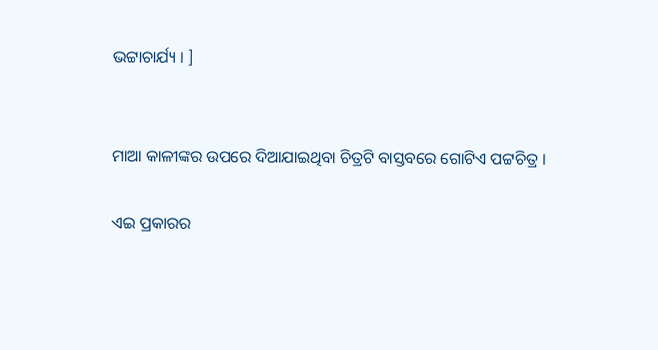ଭଟ୍ଟାଚାର୍ଯ୍ୟ । ]


ମାଆ କାଳୀଙ୍କର ଉପରେ ଦିଆଯାଇଥିବା ଚିତ୍ରଟି ବାସ୍ତବରେ ଗୋଟିଏ ପଟ୍ଟଚିତ୍ର ।

ଏଇ ପ୍ରକାରର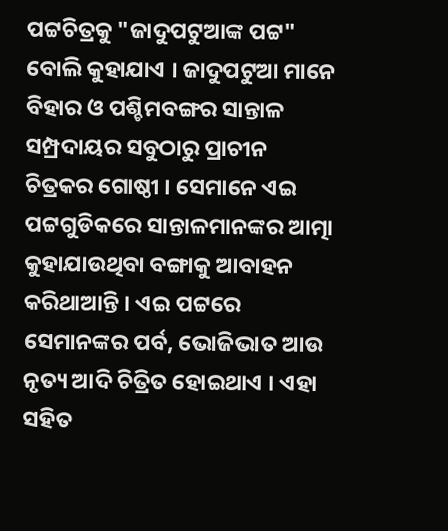ପଟ୍ଟଚିତ୍ରକୁ "ଜାଦୁପଟୁଆଙ୍କ ପଟ୍ଟ" ବୋଲି କୁହାଯାଏ । ଜାଦୁପଟୁଆ ମାନେ ବିହାର ଓ ପଶ୍ଚିମବଙ୍ଗର ସାନ୍ତାଳ ସମ୍ପ୍ରଦାୟର ସବୁଠାରୁ ପ୍ରାଚୀନ ଚିତ୍ରକର ଗୋଷ୍ଠୀ । ସେମାନେ ଏଇ ପଟ୍ଟଗୁଡିକରେ ସାନ୍ତାଳମାନଙ୍କର ଆତ୍ମା କୁହାଯାଉଥିବା ବଙ୍ଗାକୁ ଆବାହନ କରିଥାଆନ୍ତି । ଏଇ ପଟ୍ଟରେ ସେମାନଙ୍କର ପର୍ବ, ଭୋଜିଭାତ ଆଉ ନୃତ୍ୟ ଆଦି ଚିତ୍ରିତ ହୋଇଥାଏ । ଏହା ସହିତ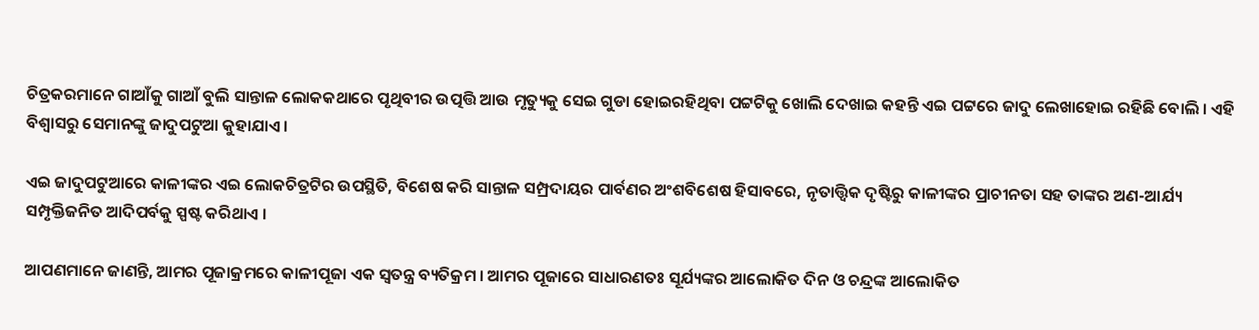ଚିତ୍ରକରମାନେ ଗାଆଁକୁ ଗାଆଁ ବୁଲି ସାନ୍ତାଳ ଲୋକକଥାରେ ପୃଥିବୀର ଉତ୍ପତ୍ତି ଆଉ ମୃତ୍ୟୁକୁ ସେଇ ଗୁଡା ହୋଇରହିଥିବା ପଟ୍ଟଟିକୁ ଖୋଲି ଦେଖାଇ କହନ୍ତି ଏଇ ପଟ୍ଟରେ ଜାଦୁ ଲେଖାହୋଇ ରହିଛି ବୋଲି । ଏହି ବିଶ୍ୱାସରୁ ସେମାନଙ୍କୁ ଜାଦୁପଟୁଆ କୁହାଯାଏ ।

ଏଇ ଜାଦୁପଟୁଆରେ କାଳୀଙ୍କର ଏଇ ଲୋକଚିତ୍ରଟିର ଉପସ୍ଥିତି, ବିଶେଷ କରି ସାନ୍ତାଳ ସମ୍ପ୍ରଦାୟର ପାର୍ବଣର ଅଂଶବିଶେଷ ହିସାବରେ, ନୃତାତ୍ତ୍ୱିକ ଦୃଷ୍ଟିରୁ କାଳୀଙ୍କର ପ୍ରାଚୀନତା ସହ ତାଙ୍କର ଅଣ-ଆର୍ଯ୍ୟ ସମ୍ପୃକ୍ତିଜନିତ ଆଦିପର୍ବକୁ ସ୍ପଷ୍ଟ କରିଥାଏ ।

ଆପଣମାନେ ଜାଣନ୍ତି, ଆମର ପୂଜାକ୍ରମରେ କାଳୀପୂଜା ଏକ ସ୍ୱତନ୍ତ୍ର ବ୍ୟତିକ୍ରମ । ଆମର ପୂଜାରେ ସାଧାରଣତଃ ସୂର୍ଯ୍ୟଙ୍କର ଆଲୋକିତ ଦିନ ଓ ଚନ୍ଦ୍ରଙ୍କ ଆଲୋକିତ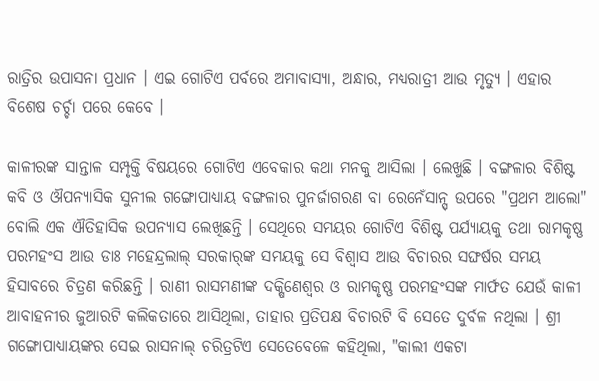ରାତ୍ରିର ଉପାସନା ପ୍ରଧାନ । ଏଇ ଗୋଟିଏ ପର୍ବରେ ଅମାବାସ୍ୟା, ଅନ୍ଧାର, ମଧ୍ୟରାତ୍ରୀ ଆଉ ମୃତ୍ୟୁ । ଏହାର ବିଶେଷ ଚର୍ଚ୍ଚା ପରେ କେବେ ।

କାଳୀରଙ୍କ ସାନ୍ତାଳ ସମ୍ପୃକ୍ତି ବିଷୟରେ ଗୋଟିଏ ଏବେକାର କଥା ମନକୁ ଆସିଲା । ଲେଖୁଛି । ବଙ୍ଗଳାର ବିଶିଷ୍ଟ କବି ଓ ଔପନ୍ୟାସିକ ସୁନୀଲ ଗଙ୍ଗୋପାଧ୍ୟାୟ ବଙ୍ଗଳାର ପୁନର୍ଜାଗରଣ ବା ରେନେଁସାନ୍ସ୍ ଉପରେ "ପ୍ରଥମ ଆଲୋ" ବୋଲି ଏକ ଐତିହାସିକ ଉପନ୍ୟାସ ଲେଖିଛନ୍ତି । ସେଥିରେ ସମୟର ଗୋଟିଏ ବିଶିଷ୍ଟ ପର୍ଯ୍ୟାୟକୁ ତଥା ରାମକୃଷ୍ଣ ପରମହଂସ ଆଉ ଡାଃ ମହେନ୍ଦ୍ରଲାଲ୍ ସରକାର୍‌ଙ୍କ ସମୟକୁ ସେ ବିଶ୍ୱାସ ଆଉ ବିଚାରର ସଙ୍ଘର୍ଷର ସମୟ ହିସାବରେ ଚିତ୍ରଣ କରିଛନ୍ତି । ରାଣୀ ରାସମଣୀଙ୍କ ଦକ୍ଷିଣେଶ୍ୱର ଓ ରାମକୃଷ୍ଣ ପରମହଂସଙ୍କ ମାର୍ଫତ ଯେଉଁ କାଳୀ ଆବାହନୀର ଜୁଆରଟି କଲିକତାରେ ଆସିଥିଲା, ତାହାର ପ୍ରତିପକ୍ଷ ବିଚାରଟି ବି ସେତେ ଦୁର୍ବଳ ନଥିଲା । ଶ୍ରୀ ଗଙ୍ଗୋପାଧ୍ୟାୟଙ୍କର ସେଇ ରାସନାଲ୍ ଚରିତ୍ରଟିଏ ସେତେବେଳେ କହିଥିଲା, "କାଲୀ ଏକଟା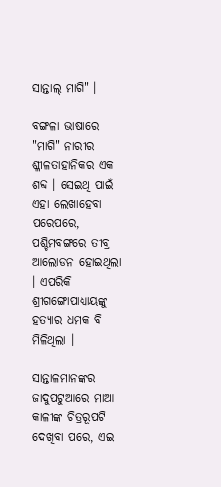ସାନ୍ତାଲ୍ ମାଗି" ।

ବଙ୍ଗଳା ଭାଷାରେ "ମାଗି" ନାରୀର ଶ୍ଳୀଳତାହାନିକର ଏକ ଶବ୍ଦ । ସେଇଥି ପାଇଁ ଏହା ଲେଖାହେବା ପରେପରେ, ପଶ୍ଚିମବଙ୍ଗରେ ତୀବ୍ର ଆଲୋଡନ ହୋଇଥିଲା । ଏପରିକି ଶ୍ରୀଗଙ୍ଗୋପାଧ୍ୟାୟଙ୍କୁ ହତ୍ୟାର ଧମକ ବି ମିଳିଥିଲା ।

ସାନ୍ତାଳମାନଙ୍କର ଜାଦୁପଟୁଆରେ ମାଆ କାଳୀଙ୍କ ଚିତ୍ରରୂପଟି ଦେଖିବା ପରେ, ଏଇ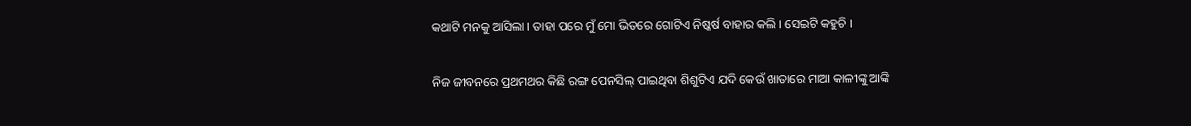କଥାଟି ମନକୁ ଆସିଲା । ତାହା ପରେ ମୁଁ ମୋ ଭିତରେ ଗୋଟିଏ ନିଷ୍କର୍ଷ ବାହାର କଲି । ସେଇଟି କହୁଚି ।

ନିଜ ଜୀବନରେ ପ୍ରଥମଥର କିଛି ରଙ୍ଗ ପେନସିଲ୍ ପାଇଥିବା ଶିଶୁଟିଏ ଯଦି କେଉଁ ଖାତାରେ ମାଆ କାଳୀଙ୍କୁ ଆଙ୍କି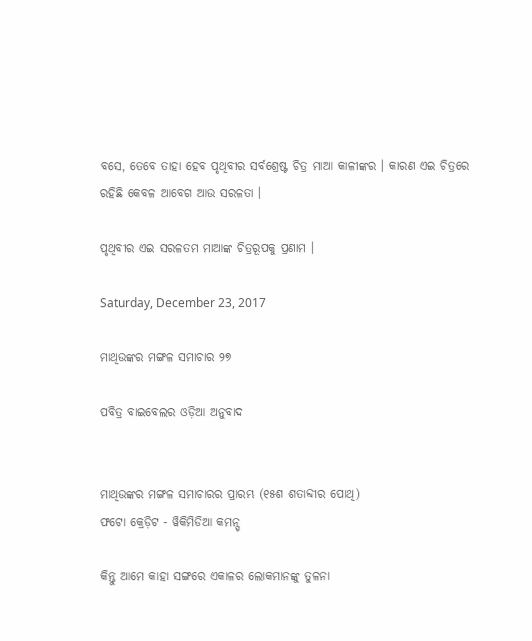ବସେ, ତେବେ ତାହା ହେବ ପୃଥିବୀର ସର୍ବଶ୍ରେଷ୍ଟ ଚିତ୍ର ମାଆ କାଳୀଙ୍କର । କାରଣ ଏଇ ଚିତ୍ରରେ ରହିଛି କେବଳ ଆବେଗ ଆଉ ସରଳତା ।

ପୃଥିବୀର ଏଇ ସରଳତମ ମାଆଙ୍କ ଚିତ୍ରରୂପକୁ ପ୍ରଣାମ ।

Saturday, December 23, 2017

ମାଥିଉଙ୍କର ମଙ୍ଗଳ ସମାଚାର ୨୭

ପବିତ୍ର ବାଇବେଲର ଓଡ଼ିଆ ଅନୁବାଦ


ମାଥିଉଙ୍କର ମଙ୍ଗଳ ସମାଚାରର ପ୍ରାରମ୍ଭ (୧୫ଶ ଶତାବ୍ଦୀର ପୋଥି)
ଫଟୋ କ୍ରେଡ଼ିଟ - ୱିକିମିଡିଆ କମନ୍ସ୍

କିନ୍ତୁ ଆମେ କାହା ସଙ୍ଗରେ ଏକାଳର ଲୋକମାନଙ୍କୁ ତୁଳନା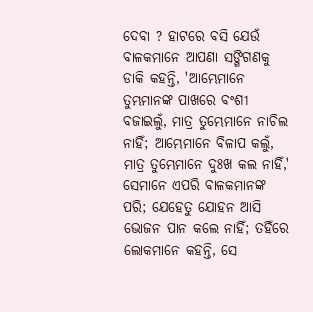ଦେବା ? ହାଟରେ ବସି ଯେଉଁ ବାଳକମାନେ ଆପଣା ସଙ୍ଗିଗଣକୁ ଡାକି କହନ୍ତି, 'ଆମ୍ଭେମାନେ ତୁମ୍ଭମାନଙ୍କ ପାଖରେ ବଂଶୀ ବଜାଇଲୁଁ, ମାତ୍ର ତୁମ୍ଭେମାନେ ନାଚିଲ ନାହିଁ; ଆମ୍ଭେମାନେ ବିଳାପ କଲୁଁ, ମାତ୍ର ତୁମ୍ଭେମାନେ ଦୁଃଖ କଲ ନାହିଁ,' ସେମାନେ ଏପରି ବାଳକମାନଙ୍କ ପରି; ଯେହେତୁ ଯୋହନ ଆସି ଭୋଜନ ପାନ କଲେ ନାହିଁ; ତହିଁରେ ଲୋକମାନେ କହନ୍ତି, ସେ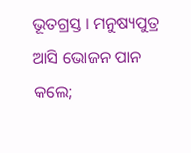ଭୂତଗ୍ରସ୍ତ । ମନୁଷ୍ୟପୁତ୍ର ଆସି ଭୋଜନ ପାନ କଲେ;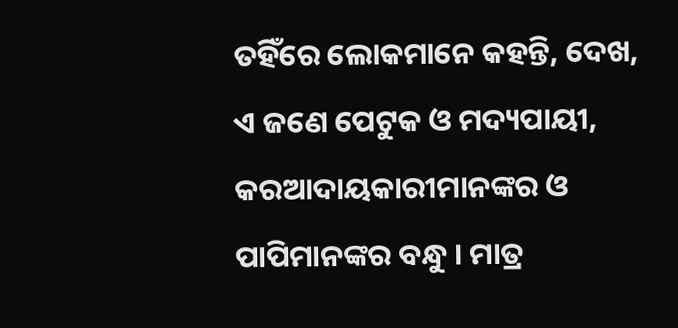ତହିଁରେ ଲୋକମାନେ କହନ୍ତି, ଦେଖ, ଏ ଜଣେ ପେଟୁକ ଓ ମଦ୍ୟପାୟୀ, କରଆଦାୟକାରୀମାନଙ୍କର ଓ ପାପିମାନଙ୍କର ବନ୍ଧୁ । ମାତ୍ର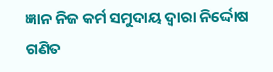ଜ୍ଞାନ ନିଜ କର୍ମ ସମୁଦାୟ ଦ୍ୱାରା ନିର୍ଦ୍ଦୋଷ ଗଣିତ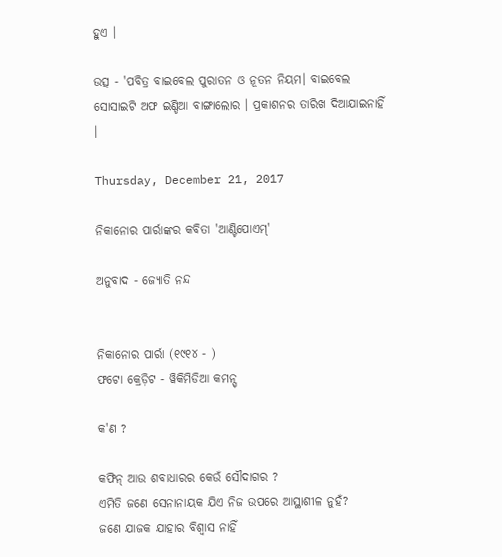ହୁଏ ।

ଉତ୍ସ - 'ପବିତ୍ର ବାଇବେଲ ପୁରାତନ ଓ ନୂତନ ନିୟମ। ବାଇବେଲ ସୋସାଇଟି ଅଫ ଇଣ୍ଡିଆ ବାଙ୍ଗାଲୋର । ପ୍ରକାଶନର ତାରିଖ ଦିଆଯାଇନାହିଁ ।

Thursday, December 21, 2017

ନିକାନୋର ପାର୍ରାଙ୍କର କବିତା 'ଆଣ୍ଟିପୋଏମ୍'

ଅନୁବାଦ - ଜ୍ୟୋତି ନନ୍ଦ


ନିକାନୋର ପାର୍ରା (୧୯୧୪ - )
ଫଟୋ କ୍ରେଡ଼ିଟ - ୱିକିମିଡିଆ କମନ୍ସ୍

କ'ଣ ?

କଫିନ୍ ଆଉ ଶବାଧାରର କେଉଁ ସୌଦାଗର ?
ଏମିତି ଜଣେ ସେନାନାୟକ ଯିଏ ନିଜ ଉପରେ ଆସ୍ଥାଶୀଳ ନୁହଁ?
ଜଣେ ଯାଜକ ଯାହାର ବିଶ୍ୱାସ ନାହିଁ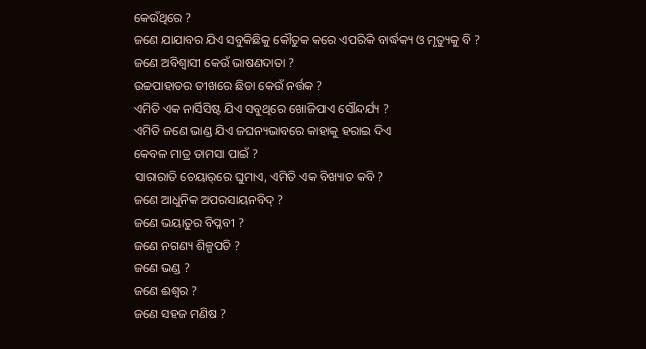କେଉଁଥିରେ ?
ଜଣେ ଯାଯାବର ଯିଏ ସବୁକିଛିକୁ କୌତୁକ କରେ ଏପରିକି ବାର୍ଦ୍ଧକ୍ୟ ଓ ମୃତ୍ୟୁକୁ ବି ?
ଜଣେ ଅବିଶ୍ୱାସୀ କେଉଁ ଭାଷଣଦାତା ?
ଉଚ୍ଚପାହାଡର ତୀଖରେ ଛିଡା କେଉଁ ନର୍ତ୍ତକ ?
ଏମିତି ଏକ ନାର୍ସିସିଷ୍ଟ ଯିଏ ସବୁଥିରେ ଖୋଜିପାଏ ସୌନ୍ଦର୍ଯ୍ୟ ?
ଏମିତି ଜଣେ ଭାଣ୍ଡ ଯିଏ ଜଘନ୍ୟଭାବରେ କାହାକୁ ହରାଇ ଦିଏ
କେବଳ ମାତ୍ର ତାମସା ପାଇଁ ?
ସାରାରାତି ଚେୟାର୍‌ରେ ଘୁମାଏ, ଏମିତି ଏକ ବିଖ୍ୟାତ କବି ?
ଜଣେ ଆଧୁନିକ ଅପରସାୟନବିଦ୍ ?
ଜଣେ ଭୟାତୁର ବିପ୍ଳବୀ ?
ଜଣେ ନଗଣ୍ୟ ଶିଳ୍ପପତି ?
ଜଣେ ଭଣ୍ଡ ?
ଜଣେ ଈଶ୍ୱର ?
ଜଣେ ସହଜ ମଣିଷ ?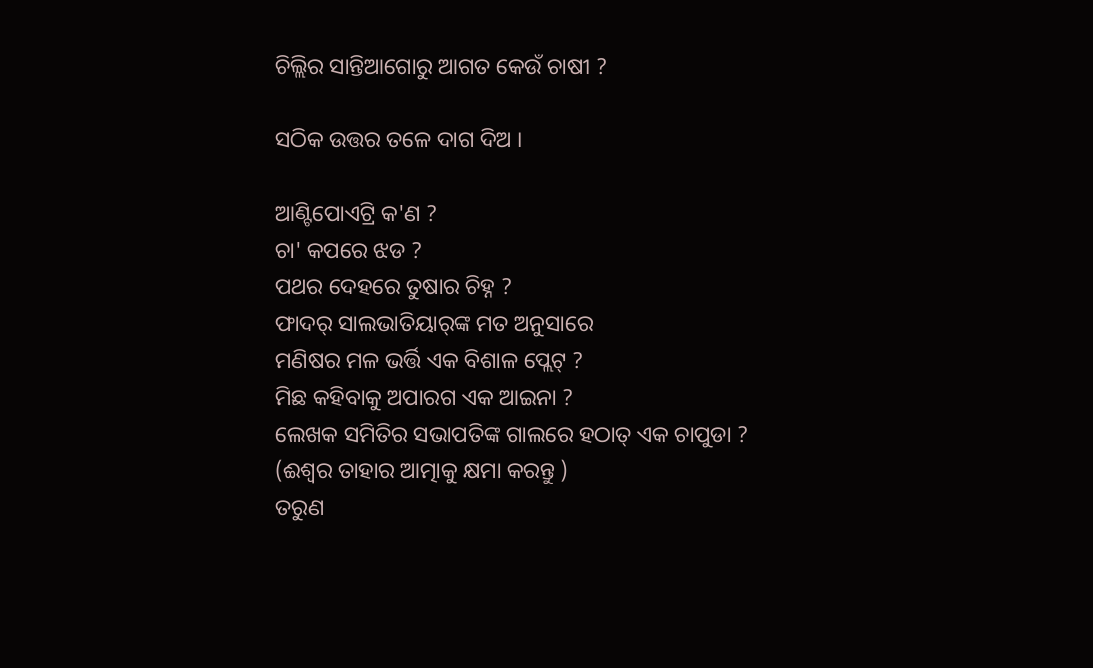ଚିଲ୍ଲିର ସାନ୍ତିଆଗୋରୁ ଆଗତ କେଉଁ ଚାଷୀ ?

ସଠିକ ଉତ୍ତର ତଳେ ଦାଗ ଦିଅ ।

ଆଣ୍ଟିପୋଏଟ୍ରି କ'ଣ ?
ଚା' କପରେ ଝଡ ?
ପଥର ଦେହରେ ତୁଷାର ଚିହ୍ନ ?
ଫାଦର୍ ସାଲଭାତିୟାର୍‌ଙ୍କ ମତ ଅନୁସାରେ
ମଣିଷର ମଳ ଭର୍ତ୍ତି ଏକ ବିଶାଳ ପ୍ଲେଟ୍ ?
ମିଛ କହିବାକୁ ଅପାରଗ ଏକ ଆଇନା ?
ଲେଖକ ସମିତିର ସଭାପତିଙ୍କ ଗାଲରେ ହଠାତ୍ ଏକ ଚାପୁଡା ?
(ଈଶ୍ୱର ତାହାର ଆତ୍ମାକୁ କ୍ଷମା କରନ୍ତୁ )
ତରୁଣ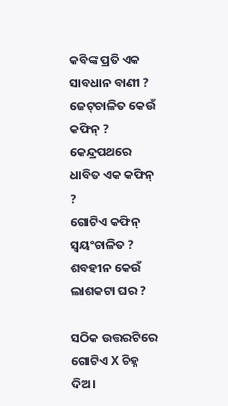କବିଙ୍କ ପ୍ରତି ଏକ ସାବଧାନ ବାଣୀ ?
ଜେଟ୍‌ଚାଳିତ କେଉଁ କଫିନ୍ ?
କେନ୍ଦ୍ରପଥରେ ଧାବିତ ଏକ କଫିନ୍ ?
ଗୋଟିଏ କଫିନ୍ ସ୍ୱୟଂଚାଳିତ ?
ଶବହୀନ କେଉଁ ଲାଶକଟା ଘର ?

ସଠିକ ଉତ୍ତରଟିରେ ଗୋଟିଏ X ଚିହ୍ନ ଦିଅ।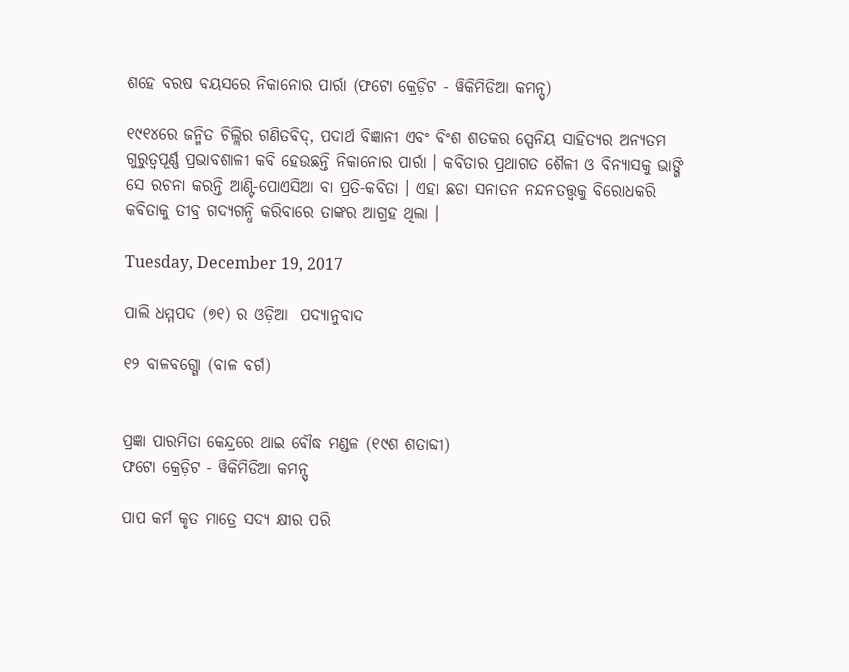ଶହେ ବରଷ ବୟସରେ ନିକାନୋର ପାର୍ରା (ଫଟୋ କ୍ରେଡ଼ିଟ - ୱିକିମିଡିଆ କମନ୍ସ୍)

୧୯୧୪ରେ ଜନ୍ମିତ ଚିଲ୍ଲିର ଗଣିତବିଦ୍, ପଦାର୍ଥ ବିଜ୍ଞାନୀ ଏବଂ ବିଂଶ ଶତକର ସ୍ପେନିୟ ସାହିତ୍ୟର ଅନ୍ୟତମ ଗୁରୁତ୍ୱପୂର୍ଣ୍ଣ ପ୍ରଭାବଶାଳୀ କବି ହେଉଛନ୍ତି ନିକାନୋର ପାର୍ରା । କବିତାର ପ୍ରଥାଗତ ଶୈଳୀ ଓ ବିନ୍ୟାସକୁ ଭାଙ୍ଗି ସେ ରଚନା କରନ୍ତି ଆଣ୍ଟି-ପୋଏସିଆ ବା ପ୍ରତି-କବିତା । ଏହା ଛଡା ସନାତନ ନନ୍ଦନତତ୍ତ୍ୱକୁ ବିରୋଧକରି କବିତାକୁ ତୀବ୍ର ଗଦ୍ୟଗନ୍ଧି କରିବାରେ ତାଙ୍କର ଆଗ୍ରହ ଥିଲା ।

Tuesday, December 19, 2017

ପାଲି ଧମ୍ମପଦ (୭୧) ର ଓଡ଼ିଆ  ପଦ୍ୟାନୁବାଦ

୧୨ ବାଳବଗ୍ଗୋ (ବାଳ ବର୍ଗ)


ପ୍ରଜ୍ଞା ପାରମିତା କେନ୍ଦ୍ରରେ ଥାଇ ବୌଦ୍ଧ ମଣ୍ଡଳ (୧୯ଶ ଶତାବ୍ଦୀ)
ଫଟୋ କ୍ରେଡ଼ିଟ - ୱିକିମିଡିଆ କମନ୍ସ୍

ପାପ କର୍ମ କୃତ ମାତ୍ରେ ସଦ୍ୟ କ୍ଷୀର ପରି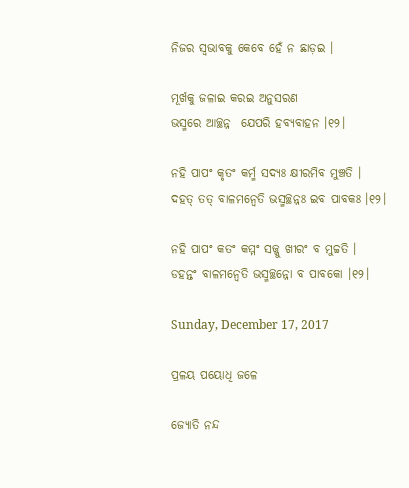ନିଜର ସ୍ୱଭାବକୁ କେବେ ହେଁ ନ ଛାଡ଼ଇ ।

ମୂର୍ଖକୁ ଜଳାଇ କରଇ ଅନୁସରଣ
ଭସ୍ମରେ ଆଚ୍ଛନ୍ନ  ଯେପରି ହବ୍ୟବାହନ ।୧୨।

ନହି ପାପଂ କୃତଂ କର୍ମ୍ମ ସଦ୍ୟଃ କ୍ଷୀରମିବ ମୁଞ୍ଚତି ।
ଦହତ୍ ତତ୍ ବାଳମନ୍ୱେତି ଭସ୍ମଚ୍ଛନ୍ନଃ ଇବ ପାବକଃ ।୧୨।

ନହି ପାପଂ କତଂ କମ୍ମଂ ସଜ୍ଜୁ ଖୀରଂ ବ ମୁଚ୍ଚତି ।
ଡହନ୍ତ‌ଂ ବାଳମନ୍ୱେତି ଭସ୍ମଚ୍ଛନ୍ନୋ ବ ପାବକୋ ।୧୨।

Sunday, December 17, 2017

ପ୍ରଳୟ ପୟୋଧି ଜଳେ

ଜ୍ୟୋତି ନନ୍ଦ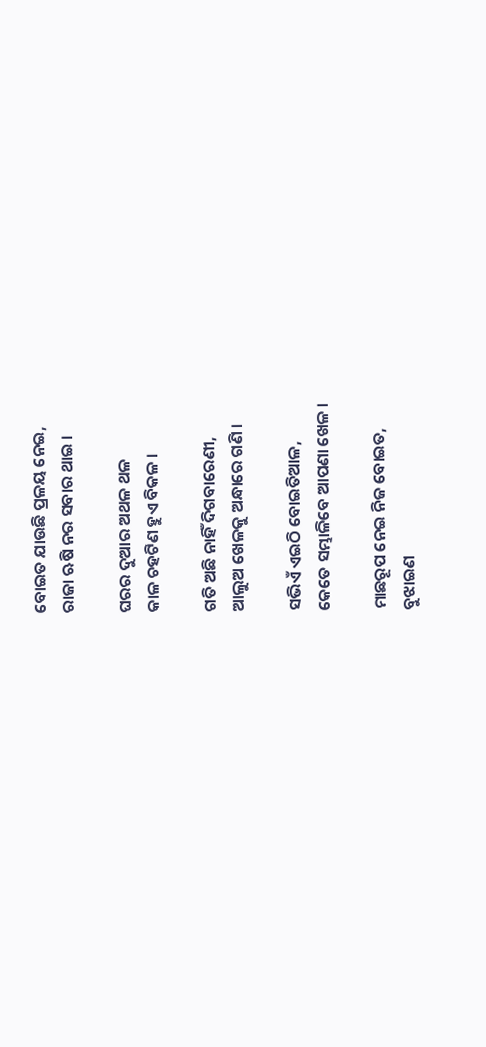ବୋଇତ ଯାଉଛି ପ୍ରଳୟ ନେଇ,
ରାଜା ଋଷି ନର ସବାର ଥାଇ ।

ଘରର ଦୁଆର ଅଥଳ ଥଳ
କାଳ ଚହଟିଣ ହୁଏ ବିକଳ ।

ଗତି ଅଛି ନାହିଁ ଦିଗବାରେଣୀ,
ଆଲୁଅ ଖେଳକୁ ଅନ୍ଧାରେ ଗଣି ।

ସଭିଏଁ ଏଇଠି ବୋଇତିଆଳ,
କେତେ ସମ୍ଭାଳିବେ ଆପଣା ଖେଳ ।

ମାଛରୂପ ନେଇ ନିଜ ବୋଇତ,
ବୁଝାଇଣ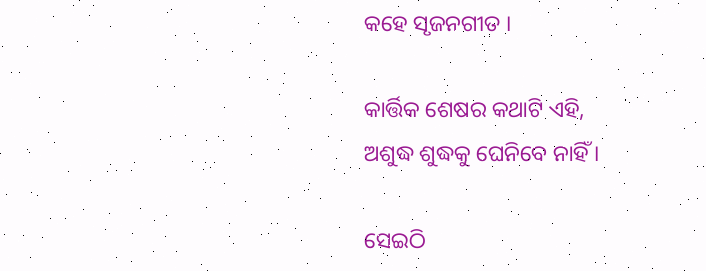କହେ ସୃଜନଗୀତ ।

କାର୍ତ୍ତିକ ଶେଷର କଥାଟି ଏହି,
ଅଶୁଦ୍ଧ ଶୁଦ୍ଧକୁ ଘେନିବେ ନାହିଁ ।

ସେଇଠି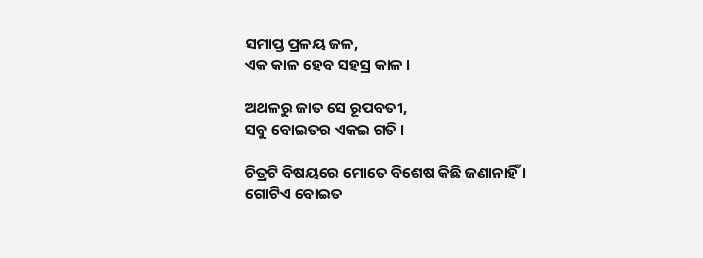ସମାପ୍ତ ପ୍ରଳୟ ଜଳ,
ଏକ କାଳ ହେବ ସହସ୍ର କାଳ ।

ଅଥଳରୁ ଜାତ ସେ ରୂପବତୀ,
ସବୁ ବୋଇତର ଏକଇ ଗତି ।

ଚିତ୍ରଟି ବିଷୟରେ ମୋତେ ବିଶେଷ କିଛି ଜଣାନାହିଁ । ଗୋଟିଏ ବୋଇତ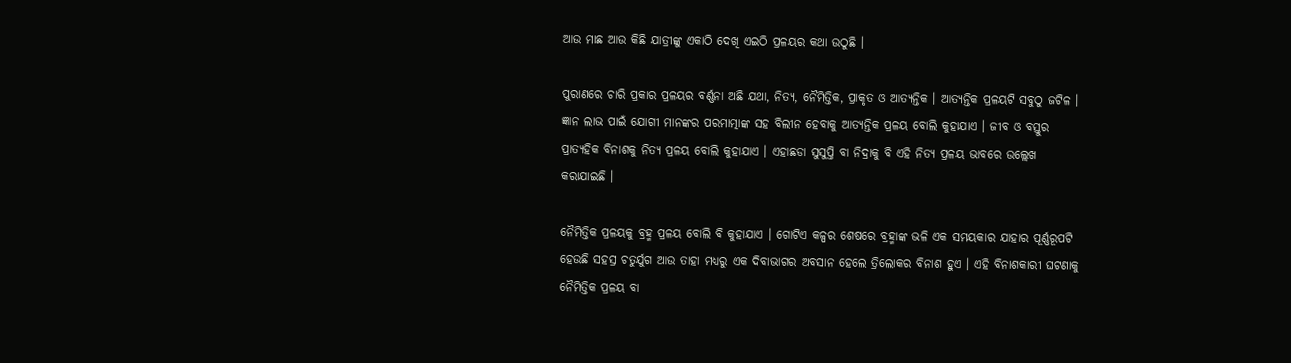ଆଉ ମାଛ ଆଉ କିଛି ଯାତ୍ରୀଙ୍କୁ ଏକାଠି ଦେଖି ଏଇଠି ପ୍ରଳୟର କଥା ଉଠୁଛି ।

ପୁରାଣରେ ଚାରି ପ୍ରକାର ପ୍ରଳୟର ବର୍ଣ୍ଣନା ଅଛି ଯଥା, ନିତ୍ୟ, ନୈମିତ୍ତିକ, ପ୍ରାକୃତ ଓ ଆତ୍ୟନ୍ତିକ । ଆତ୍ୟନ୍ତିକ ପ୍ରଳୟଟି ସବୁଠୁ ଜଟିଳ । ଜ୍ଞାନ ଲାଭ ପାଇଁ ଯୋଗୀ ମାନଙ୍କର ପରମାତ୍ମାଙ୍କ ସହ ବିଲୀନ ହେବାକୁ ଆତ୍ୟନ୍ତିକ ପ୍ରଳୟ ବୋଲି କୁହାଯାଏ । ଜୀବ ଓ ବସ୍ତୁର ପ୍ରାତ୍ୟହିକ ବିନାଶକୁ ନିତ୍ୟ ପ୍ରଳୟ ବୋଲି କୁହାଯାଏ । ଏହାଛଡା ସୁସୁପ୍ତି ବା ନିଦ୍ରାକୁ ବି ଏହି ନିତ୍ୟ ପ୍ରଳୟ ଭାବରେ ଉଲ୍ଲେଖ କରାଯାଇଛି ।

ନୈମିତ୍ତିକ ପ୍ରଳୟକୁ ବ୍ରହ୍ମ ପ୍ରଳୟ ବୋଲି ବି କୁହାଯାଏ । ଗୋଟିଏ କଳ୍ପର ଶେଷରେ ବ୍ରହ୍ମାଙ୍କ ଭଳି ଏକ ସମୟକାର ଯାହାର ପୂର୍ଣ୍ଣରୂପଟି ହେଉଛି ସହସ୍ର ଚତୁର୍ଯୁଗ ଆଉ ତାହା ମଧ୍ୟରୁ ଏକ ଦିବାଭାଗର ଅବସାନ ହେଲେ ତ୍ରିଲୋକର ବିନାଶ ହୁଏ । ଏହି ବିନାଶକାରୀ ଘଟଣାକୁ ନୈମିତ୍ତିକ ପ୍ରଳୟ ବା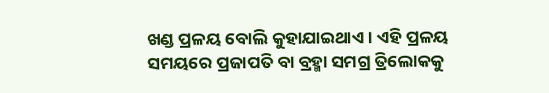ଖଣ୍ଡ ପ୍ରଳୟ ବୋଲି କୁହାଯାଇଥାଏ । ଏହି ପ୍ରଳୟ ସମୟରେ ପ୍ରଜାପତି ବା ବ୍ରହ୍ମା ସମଗ୍ର ତ୍ରିଲୋକକୁ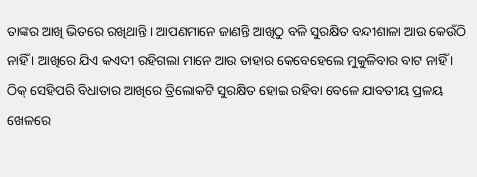ତାଙ୍କର ଆଖି ଭିତରେ ରଖିଥାନ୍ତି । ଆପଣମାନେ ଜାଣନ୍ତି ଆଖିଠୁ ବଳି ସୁରକ୍ଷିତ ବନ୍ଦୀଶାଳା ଆଉ କେଉଁଠି ନାହିଁ । ଆଖିରେ ଯିଏ କଏଦୀ ରହିଗଲା ମାନେ ଆଉ ତାହାର କେବେହେଲେ ମୁକୁଳିବାର ବାଟ ନାହିଁ । ଠିକ୍ ସେହିପରି ବିଧାତାର ଆଖିରେ ତ୍ରିଲୋକଟି ସୁରକ୍ଷିତ ହୋଇ ରହିବା ବେଳେ ଯାବତୀୟ ପ୍ରଳୟ ଖେଳରେ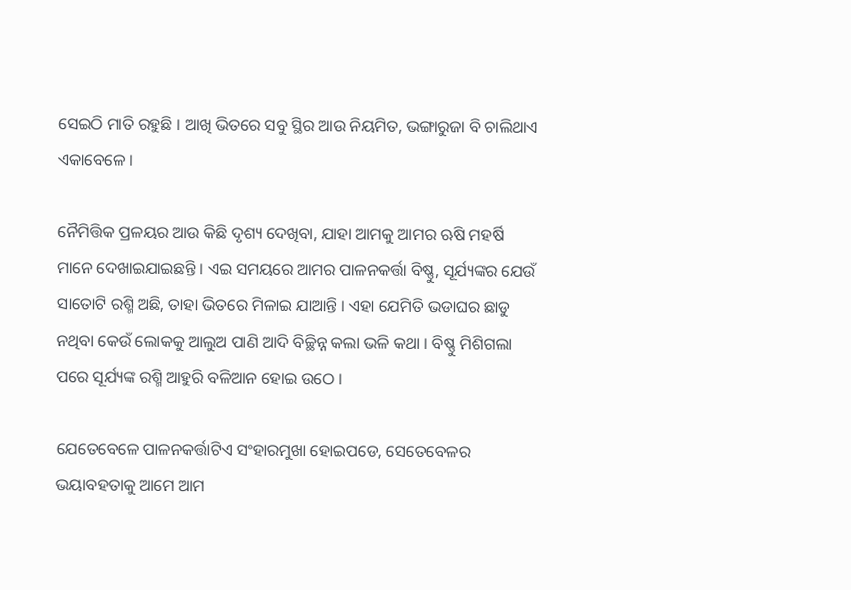ସେଇଠି ମାତି ରହୁଛି । ଆଖି ଭିତରେ ସବୁ ସ୍ଥିର ଆଉ ନିୟମିତ, ଭଙ୍ଗାରୁଜା ବି ଚାଲିଥାଏ ଏକାବେଳେ ।

ନୈମିତ୍ତିକ ପ୍ରଳୟର ଆଉ କିଛି ଦୃଶ୍ୟ ଦେଖିବା, ଯାହା ଆମକୁ ଆମର ଋଷି ମହର୍ଷି ମାନେ ଦେଖାଇଯାଇଛନ୍ତି । ଏଇ ସମୟରେ ଆମର ପାଳନକର୍ତ୍ତା ବିଷ୍ଣୁ, ସୂର୍ଯ୍ୟଙ୍କର ଯେଉଁ ସାତୋଟି ରଶ୍ମି ଅଛି, ତାହା ଭିତରେ ମିଳାଇ ଯାଆନ୍ତି । ଏହା ଯେମିତି ଭଡାଘର ଛାଡୁ ନଥିବା କେଉଁ ଲୋକକୁ ଆଲୁଅ ପାଣି ଆଦି ବିଚ୍ଛିନ୍ନ କଲା ଭଳି କଥା । ବିଷ୍ଣୁ ମିଶିଗଲା ପରେ ସୂର୍ଯ୍ୟଙ୍କ ରଶ୍ମି ଆହୁରି ବଳିଆନ ହୋଇ ଉଠେ ।

ଯେତେବେଳେ ପାଳନକର୍ତ୍ତାଟିଏ ସଂହାରମୁଖା ହୋଇପଡେ, ସେତେବେଳର ଭୟାବହତାକୁ ଆମେ ଆମ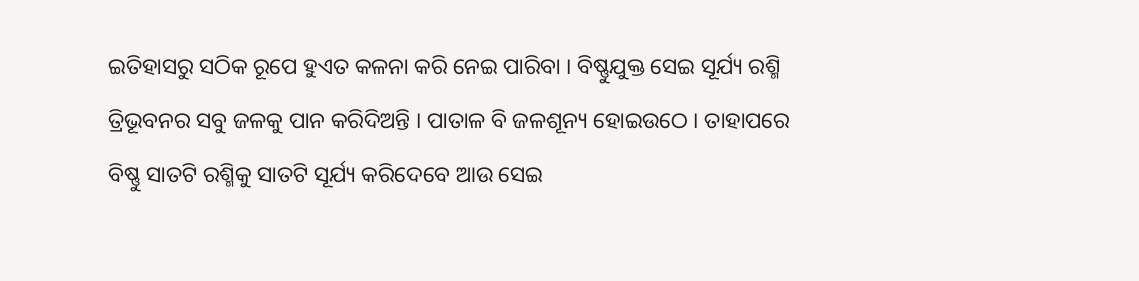ଇତିହାସରୁ ସଠିକ ରୂପେ ହୁଏତ କଳନା କରି ନେଇ ପାରିବା । ବିଷ୍ଣୁଯୁକ୍ତ ସେଇ ସୂର୍ଯ୍ୟ ରଶ୍ମି ତ୍ରିଭୂବନର ସବୁ ଜଳକୁ ପାନ କରିଦିଅନ୍ତି । ପାତାଳ ବି ଜଳଶୂନ୍ୟ ହୋଇଉଠେ । ତାହାପରେ ବିଷ୍ଣୁ ସାତଟି ରଶ୍ମିକୁ ସାତଟି ସୂର୍ଯ୍ୟ କରିଦେବେ ଆଉ ସେଇ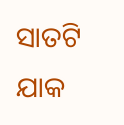ସାତଟି ଯାକ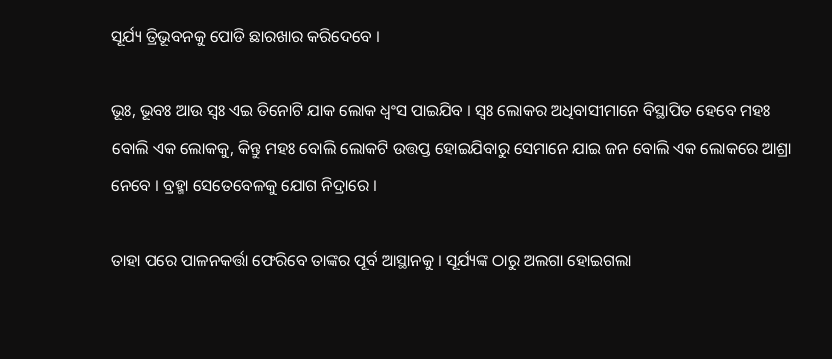ସୂର୍ଯ୍ୟ ତ୍ରିଭୂବନକୁ ପୋଡି ଛାରଖାର କରିଦେବେ ।

ଭୂଃ, ଭୂବଃ ଆଉ ସ୍ୱଃ ଏଇ ତିନୋଟି ଯାକ ଲୋକ ଧ୍ୱଂସ ପାଇଯିବ । ସ୍ୱଃ ଲୋକର ଅଧିବାସୀମାନେ ବିସ୍ଥାପିତ ହେବେ ମହଃ ବୋଲି ଏକ ଲୋକକୁ, କିନ୍ତୁ ମହଃ ବୋଲି ଲୋକଟି ଉତ୍ତପ୍ତ ହୋଇଯିବାରୁ ସେମାନେ ଯାଇ ଜନ ବୋଲି ଏକ ଲୋକରେ ଆଶ୍ରା ନେବେ । ବ୍ରହ୍ମା ସେତେବେଳକୁ ଯୋଗ ନିଦ୍ରାରେ ।

ତାହା ପରେ ପାଳନକର୍ତ୍ତା ଫେରିବେ ତାଙ୍କର ପୂର୍ବ ଆସ୍ଥାନକୁ । ସୂର୍ଯ୍ୟଙ୍କ ଠାରୁ ଅଲଗା ହୋଇଗଲା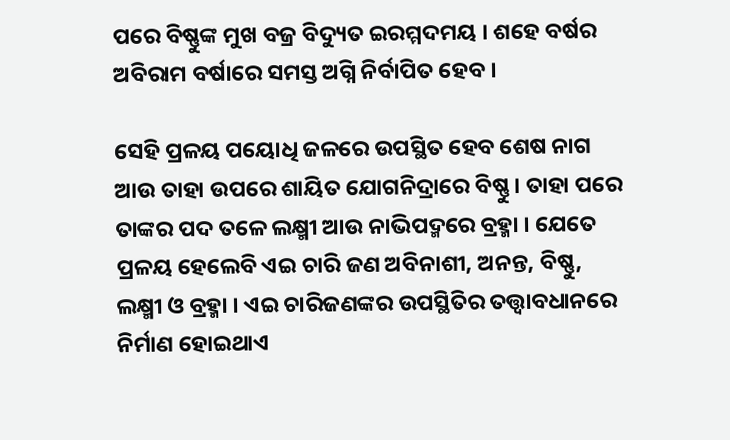ପରେ ବିଷ୍ଣୁଙ୍କ ମୁଖ ବଜ୍ର ବିଦ୍ୟୁତ ଇରମ୍ମଦମୟ । ଶହେ ବର୍ଷର ଅବିରାମ ବର୍ଷାରେ ସମସ୍ତ ଅଗ୍ନି ନିର୍ବାପିତ ହେବ ।

ସେହି ପ୍ରଳୟ ପୟୋଧି ଜଳରେ ଉପସ୍ଥିତ ହେବ ଶେଷ ନାଗ ଆଉ ତାହା ଉପରେ ଶାୟିତ ଯୋଗନିଦ୍ରାରେ ବିଷ୍ଣୁ । ତାହା ପରେ ତାଙ୍କର ପଦ ତଳେ ଲକ୍ଷ୍ମୀ ଆଉ ନାଭିପଦ୍ମରେ ବ୍ରହ୍ମା । ଯେତେ ପ୍ରଳୟ ହେଲେବି ଏଇ ଚାରି ଜଣ ଅବିନାଶୀ, ଅନନ୍ତ, ବିଷ୍ଣୁ, ଲକ୍ଷ୍ମୀ ଓ ବ୍ରହ୍ମା । ଏଇ ଚାରିଜଣଙ୍କର ଉପସ୍ଥିତିର ତତ୍ତ୍ୱାବଧାନରେ ନିର୍ମାଣ ହୋଇଥାଏ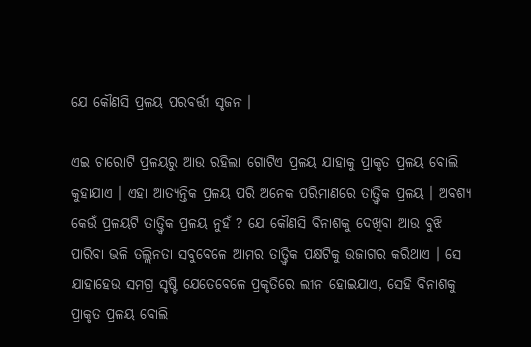ଯେ କୌଣସି ପ୍ରଳୟ ପରବର୍ତ୍ତୀ ସୃଜନ ।

ଏଇ ଚାରୋଟି ପ୍ରଳୟରୁ ଆଉ ରହିଲା ଗୋଟିଏ ପ୍ରଳୟ ଯାହାକୁ ପ୍ରାକୃତ ପ୍ରଳୟ ବୋଲି କୁହାଯାଏ । ଏହା ଆତ୍ୟନ୍ତିକ ପ୍ରଳୟ ପରି ଅନେକ ପରିମାଣରେ ତାତ୍ତ୍ୱିକ ପ୍ରଳୟ । ଅବଶ୍ୟ କେଉଁ ପ୍ରଳୟଟି ତାତ୍ତ୍ଵିକ ପ୍ରଳୟ ନୁହଁ ? ଯେ କୌଣସି ବିନାଶକୁ ଦେଖିବା ଆଉ ବୁଝି ପାରିବା ଭଳି ତଲ୍ଲିନତା ସବୁବେଳେ ଆମର ତାତ୍ତ୍ୱିକ ପକ୍ଷଟିକୁ ଉଜାଗର କରିଥାଏ । ସେ ଯାହାହେଉ ସମଗ୍ର ସୃଷ୍ଟି ଯେତେବେଳେ ପ୍ରକୃତିରେ ଲୀନ ହୋଇଯାଏ, ସେହି ବିନାଶକୁ ପ୍ରାକୃତ ପ୍ରଳୟ ବୋଲି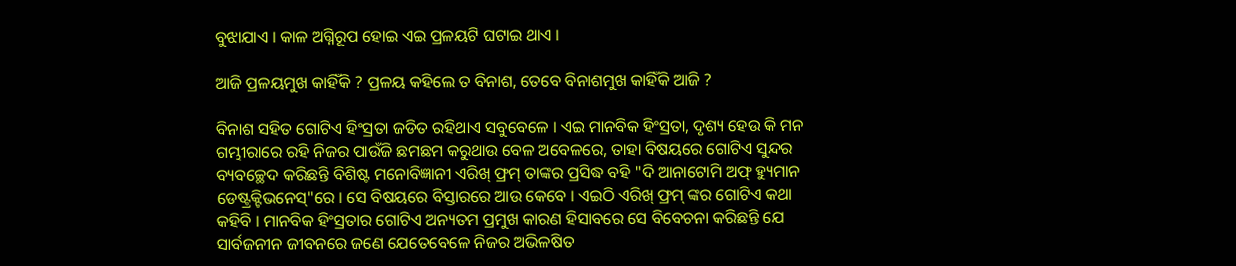ବୁଝାଯାଏ । କାଳ ଅଗ୍ନିରୂପ ହୋଇ ଏଇ ପ୍ରଳୟଟି ଘଟାଇ ଥାଏ ।

ଆଜି ପ୍ରଳୟମୁଖ କାହିଁକି ? ପ୍ରଳୟ କହିଲେ ତ ବିନାଶ, ତେବେ ବିନାଶମୁଖ କାହିଁକି ଆଜି ?

ବିନାଶ ସହିତ ଗୋଟିଏ ହିଂସ୍ରତା ଜଡିତ ରହିଥାଏ ସବୁବେଳେ । ଏଇ ମାନବିକ ହିଂସ୍ରତା, ଦୃଶ୍ୟ ହେଉ କି ମନ ଗମ୍ଭୀରାରେ ରହି ନିଜର ପାଉଁଜି ଛମଛମ କରୁଥାଉ ବେଳ ଅବେଳରେ, ତାହା ବିଷୟରେ ଗୋଟିଏ ସୁନ୍ଦର ବ୍ୟବଚ୍ଛେଦ କରିଛନ୍ତି ବିଶିଷ୍ଟ ମନୋବିଜ୍ଞାନୀ ଏରିଖ୍ ଫ୍ରମ୍ ତାଙ୍କର ପ୍ରସିଦ୍ଧ ବହି "ଦି ଆନାଟୋମି ଅଫ୍ ହ୍ୟୁମାନ ଡେଷ୍ଟ୍ରକ୍ଟିଭନେସ୍"ରେ । ସେ ବିଷୟରେ ବିସ୍ତାରରେ ଆଉ କେବେ । ଏଇଠି ଏରିଖ୍ ଫ୍ରମ୍ ଙ୍କର ଗୋଟିଏ କଥା କହିବି । ମାନବିକ ହିଂସ୍ରତାର ଗୋଟିଏ ଅନ୍ୟତମ ପ୍ରମୁଖ କାରଣ ହିସାବରେ ସେ ବିବେଚନା କରିଛନ୍ତି ଯେ ସାର୍ବଜନୀନ ଜୀବନରେ ଜଣେ ଯେତେବେଳେ ନିଜର ଅଭିଳଷିତ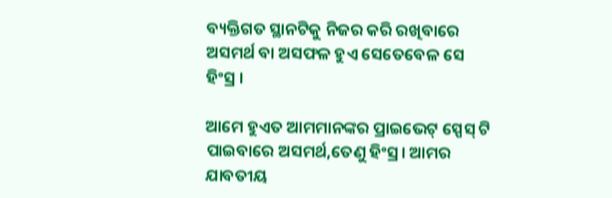ବ୍ୟକ୍ତିଗତ ସ୍ଥାନଟିକୁ ନିଜର କରି ରଖିବାରେ ଅସମର୍ଥ ବା ଅସଫଳ ହୁଏ ସେତେବେଳ ସେ ହିଂସ୍ର ।

ଆମେ ହୁଏତ ଆମମାନଙ୍କର ପ୍ରାଇଭେଟ୍ ସ୍ପେସ୍ ଟି ପାଇବାରେ ଅସମର୍ଥ,ତେଣୁ ହିଂସ୍ର। ଆମର ଯାବତୀୟ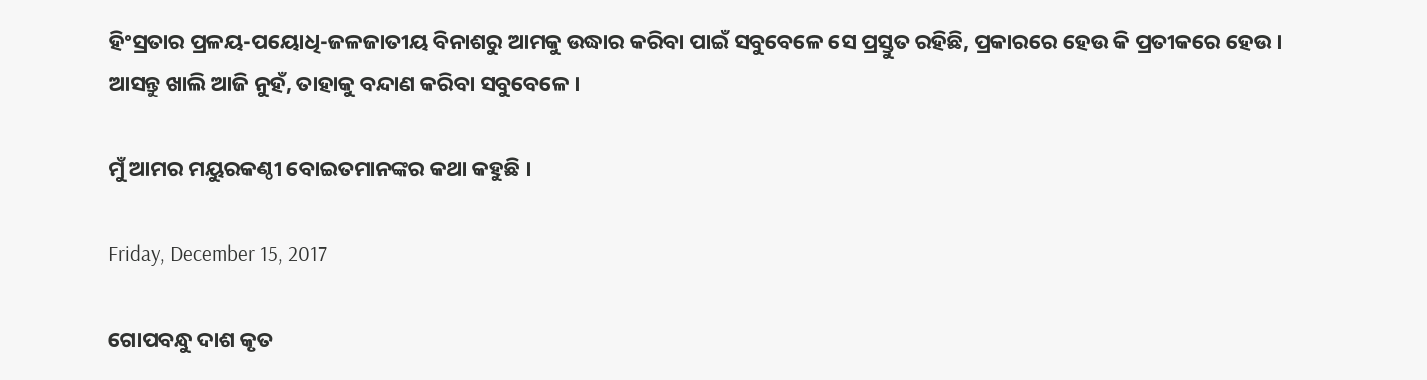ହିଂସ୍ରତାର ପ୍ରଳୟ-ପୟୋଧି-ଜଳଜାତୀୟ ବିନାଶରୁ ଆମକୁ ଉଦ୍ଧାର କରିବା ପାଇଁ ସବୁବେଳେ ସେ ପ୍ରସ୍ତୁତ ରହିଛି, ପ୍ରକାରରେ ହେଉ କି ପ୍ରତୀକରେ ହେଉ । ଆସନ୍ତୁ ଖାଲି ଆଜି ନୁହଁ, ତାହାକୁ ବନ୍ଦାଣ କରିବା ସବୁବେଳେ ।

ମୁଁ ଆମର ମୟୁରକଣ୍ଠୀ ବୋଇତମାନଙ୍କର କଥା କହୁଛି ।

Friday, December 15, 2017

ଗୋପବନ୍ଧୁ ଦାଶ କୃତ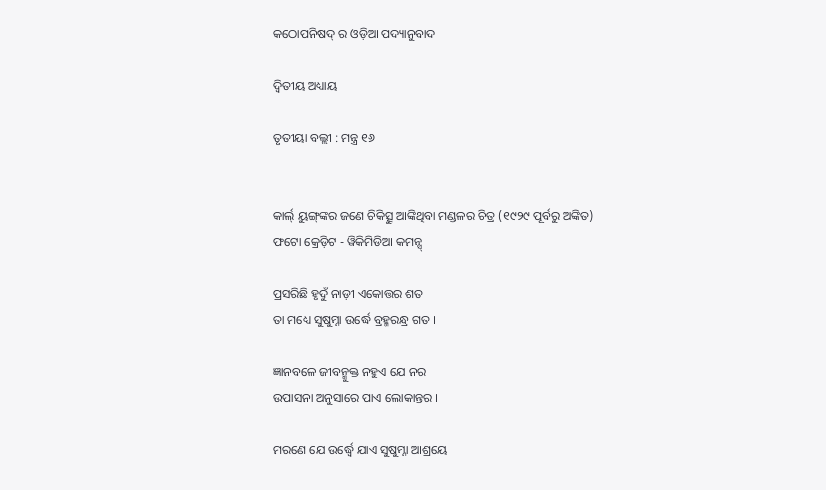କଠୋପନିଷଦ୍ ର ଓଡ଼ିଆ ପଦ୍ୟାନୁବାଦ

ଦ୍ୱିତୀୟ ଅଧ୍ୟାୟ

ତୃତୀୟା ବଲ୍ଲୀ : ମନ୍ତ୍ର ୧୬


କାର୍ଲ୍ ୟୁଙ୍ଗ୍‌ଙ୍କର ଜଣେ ଚିକିତ୍ସୁ ଆଙ୍କିଥିବା ମଣ୍ଡଳର ଚିତ୍ର (୧୯୨୯ ପୂର୍ବରୁ ଅଙ୍କିତ)
ଫଟୋ କ୍ରେଡ଼ିଟ - ୱିକିମିଡିଆ କମନ୍ସ୍

ପ୍ରସରିଛି ହୃଦୁଁ ନାଡ଼ୀ ଏକୋତ୍ତର ଶତ
ତା ମଧ୍ୟେ ସୁଷୁମ୍ନା ଉର୍ଦ୍ଧେ ବ୍ରହ୍ମରନ୍ଧ୍ର ଗତ ।

ଜ୍ଞାନବଳେ ଜୀବନ୍ମୁକ୍ତ ନହୁଏ ଯେ ନର
ଉପାସନା ଅନୁସାରେ ପାଏ ଲୋକାନ୍ତର ।

ମରଣେ ଯେ ଉର୍ଦ୍ଧ୍ୱେ ଯାଏ ସୁଷୁମ୍ନା ଆଶ୍ରୟେ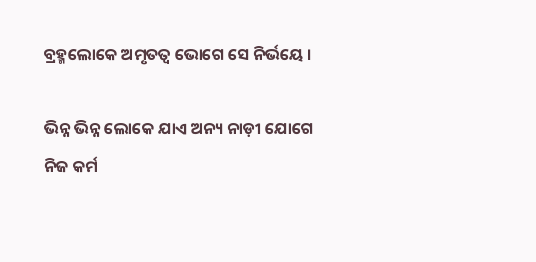ବ୍ରହ୍ମଲୋକେ ଅମୃତତ୍ୱ ଭୋଗେ ସେ ନିର୍ଭୟେ ।

ଭିନ୍ନ ଭିନ୍ନ ଲୋକେ ଯାଏ ଅନ୍ୟ ନାଡ଼ୀ ଯୋଗେ
ନିଜ କର୍ମ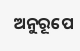ଅନୁରୂପେ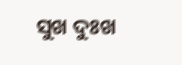ସୁଖ ଦୁଃଖ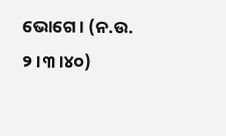ଭୋଗେ । (ନ.ଉ. ୨।୩।୪୦)